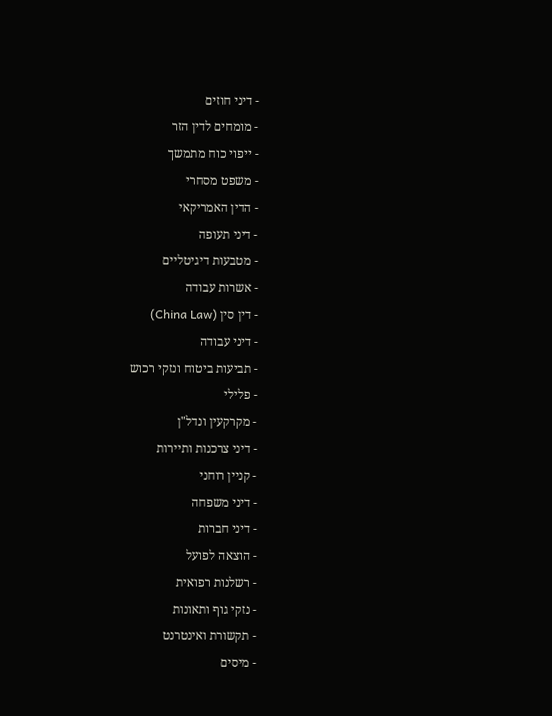- דיני חוזים
- מומחים לדין הזר
- ייפוי כוח מתמשך
- משפט מסחרי
- הדין האמריקאי
- דיני תעופה
- מטבעות דיגיטליים
- אשרות עבודה
- דין סין (China Law)
- דיני עבודה
- תביעות ביטוח ונזקי רכוש
- פלילי
- מקרקעין ונדל"ן
- דיני צרכנות ותיירות
- קניין רוחני
- דיני משפחה
- דיני חברות
- הוצאה לפועל
- רשלנות רפואית
- נזקי גוף ותאונות
- תקשורת ואינטרנט
- מיסים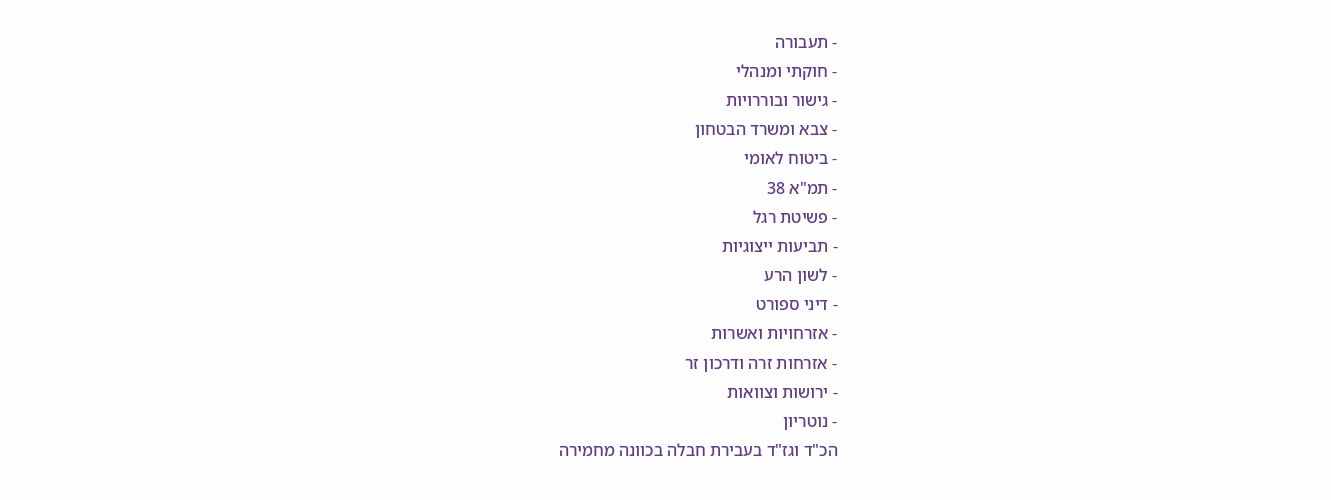- תעבורה
- חוקתי ומנהלי
- גישור ובוררויות
- צבא ומשרד הבטחון
- ביטוח לאומי
- תמ"א 38
- פשיטת רגל
- תביעות ייצוגיות
- לשון הרע
- דיני ספורט
- אזרחויות ואשרות
- אזרחות זרה ודרכון זר
- ירושות וצוואות
- נוטריון
הכ"ד וגז"ד בעבירת חבלה בכוונה מחמירה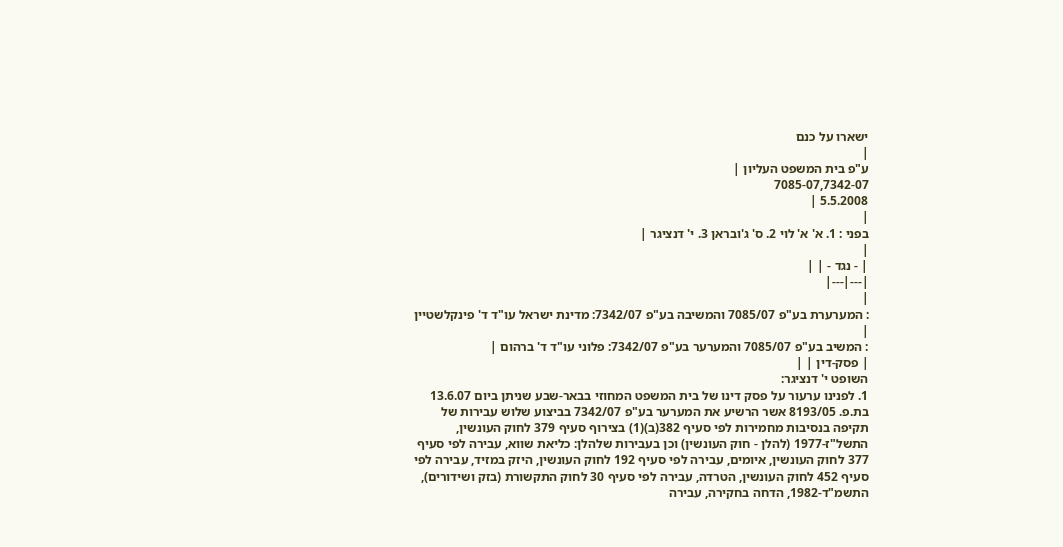ישארו על כנם
|
ע"פ בית המשפט העליון |
7085-07,7342-07
5.5.2008 |
|
בפני : 1. א' א' לוי 2. ס' ג'ובראן 3. י' דנציגר |
|
| - נגד - | |
|---|---|
|
: המערערת בע"פ 7085/07 והמשיבה בע"פ 7342/07: מדינת ישראל עו"ד ד' פינקלשטיין |
: המשיב בע"פ 7085/07 והמערער בע"פ 7342/07: פלוני עו"ד ד' ברהום |
| פסק-דין | |
השופט י' דנציגר:
1. לפנינו ערעור על פסק דינו של בית המשפט המחוזי בבאר-שבע שניתן ביום 13.6.07 בת.פ. 8193/05 אשר הרשיע את המערער בע"פ 7342/07 בביצוע שלוש עבירות של תקיפה בנסיבות מחמירות לפי סעיף 382(ב)(1) בצירוף סעיף 379 לחוק העונשין, התשל"ז-1977 (להלן - חוק העונשין) וכן בעבירות שלהלן: כליאת שווא, עבירה לפי סעיף 377 לחוק העונשין, איומים, עבירה לפי סעיף 192 לחוק העונשין, היזק במזיד, עבירה לפי סעיף 452 לחוק העונשין, הטרדה, עבירה לפי סעיף 30 לחוק התקשורת (בזק ושידורים), התשמ"ד-1982, הדחה בחקירה, עבירה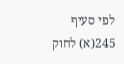לפי סעיף 245(א) לחוק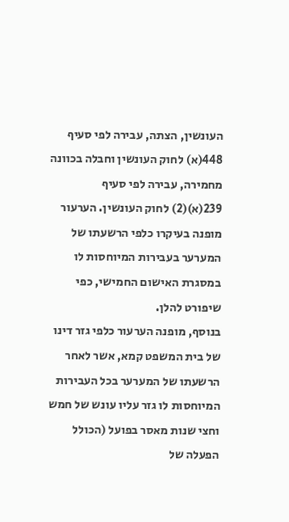העונשין, הצתה, עבירה לפי סעיף 448(א) לחוק העונשין וחבלה בכוונה מחמירה, עבירה לפי סעיף 239(א)(2) לחוק העונשין. הערעור מופנה בעיקרו כלפי הרשעתו של המערער בעבירות המיוחסות לו במסגרת האישום החמישי, כפי שיפורט להלן.
בנוסף, מופנה הערעור כלפי גזר דינו של בית המשפט קמא, אשר לאחר הרשעתו של המערער בכל העבירות המיוחסות לו גזר עליו עונש של חמש וחצי שנות מאסר בפועל (הכולל הפעלה של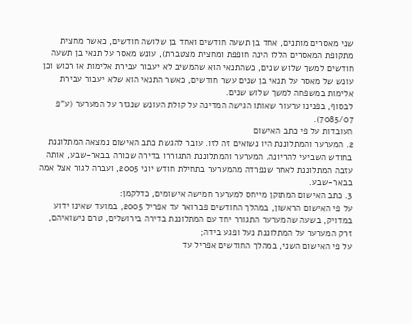שני מאסרים מותנים, אחד בן תשעה חודשים ואחד בן שלושה חודשים, כאשר מחצית מתקופת המאסרים הללו הינה חופפת ומחצית מצטברת), עונש מאסר על תנאי בן תשעה חודשים למשך שלוש שנים, כשהתנאי הוא שהמשיב לא יעבור עבירת אלימות או רכוש וכן עונש של מאסר על תנאי בן שנים עשר חודשים, כאשר התנאי הוא שלא יעבור עבירת אלימות במשפחה למשך שלוש שנים.
לבסוף, בפנינו ערעור שאותו הגישה המדינה על קולת העונש שנגזר על המערער (ע"פ 7085/07).
העובדות על פי כתב האישום
2. המערער והמתלוננת היו נשואים זה לזו. עובר להגשת כתב האישום נמצאה המתלוננת בחודש השביעי להריונה. המערער והמתלוננת התגוררו בדירה שכורה בבאר-שבע, אותה עזבה המתלוננת לאחר שנפרדה מהמערער בתחילת חודש יוני 2005, ועברה לגור אצל אמה בבאר-שבע.
3. כתב האישום המתוקן מייחס למערער חמישה אישומים, כדלקמן:
על פי האישום הראשון, במהלך החודשים פברואר עד אפריל 2005, במועד שאינו ידוע במדויק, בשעה שהמערער התגורר יחד עם המתלוננת בדירה בירושלים, טרם נישואיהם, זרק המערער על המתלוננת נעל ופגע בידה;
על פי האישום השני, במהלך החודשים אפריל עד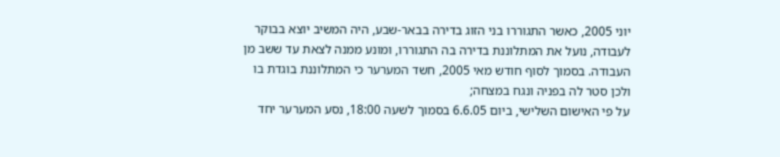יוני 2005, כאשר התגוררו בני הזוג בדירה בבאר-שבע, היה המשיב יוצא בבוקר לעבודה, נועל את המתלוננת בדירה בה התגוררו, ומונע ממנה לצאת עד ששב מן העבודה. בסמוך לסוף חודש מאי 2005, חשד המערער כי המתלוננת בוגדת בו ולכן סטר לה בפניה ונגח במצחה;
על פי האישום השלישי, ביום 6.6.05 בסמוך לשעה 18:00, נסע המערער יחד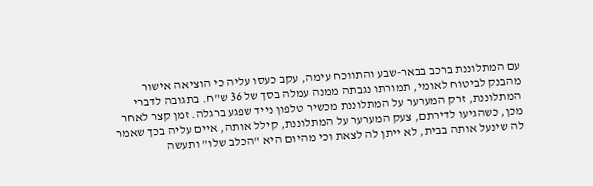עם המתלוננת ברכב בבאר-שבע והתווכח עימה, עקב כעסו עליה כי הוציאה אישור מהבנק לביטוח לאומי, תמורתו נגבתה ממנה עמלה בסך של 36 ש"ח. בתגובה לדברי המתלוננת, זרק המערער על המתלוננת מכשיר טלפון נייד שפגע ברגלה. זמן קצר לאחר מכן, כשהגיעו לדירתם, צעק המערער על המתלוננת, קילל אותה, איים עליה בכך שאמר לה שינעל אותה בבית, לא ייתן לה לצאת וכי מהיום היא "הכלב שלו" ותעשה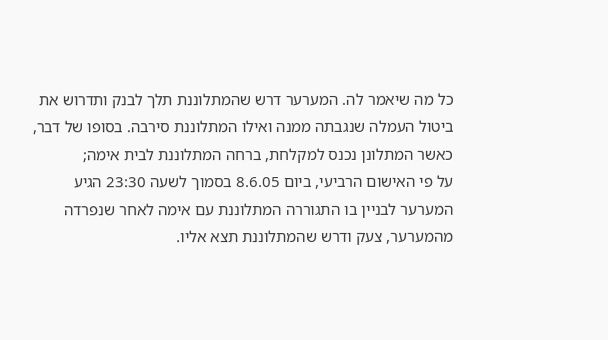כל מה שיאמר לה. המערער דרש שהמתלוננת תלך לבנק ותדרוש את ביטול העמלה שנגבתה ממנה ואילו המתלוננת סירבה. בסופו של דבר, כאשר המתלונן נכנס למקלחת, ברחה המתלוננת לבית אימה;
על פי האישום הרביעי, ביום 8.6.05 בסמוך לשעה 23:30 הגיע המערער לבניין בו התגוררה המתלוננת עם אימה לאחר שנפרדה מהמערער, צעק ודרש שהמתלוננת תצא אליו.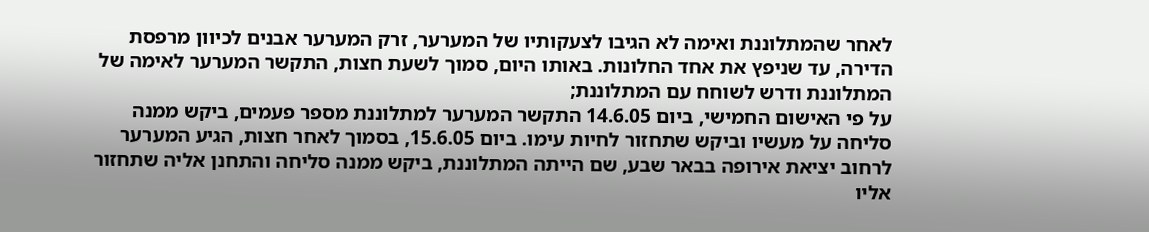לאחר שהמתלוננת ואימה לא הגיבו לצעקותיו של המערער, זרק המערער אבנים לכיוון מרפסת הדירה, עד שניפץ את אחד החלונות. באותו היום, סמוך לשעת חצות, התקשר המערער לאימה של המתלוננת ודרש לשוחח עם המתלוננת;
על פי האישום החמישי, ביום 14.6.05 התקשר המערער למתלוננת מספר פעמים, ביקש ממנה סליחה על מעשיו וביקש שתחזור לחיות עימו. ביום 15.6.05, בסמוך לאחר חצות, הגיע המערער לרחוב יציאת אירופה בבאר שבע, שם הייתה המתלוננת, ביקש ממנה סליחה והתחנן אליה שתחזור אליו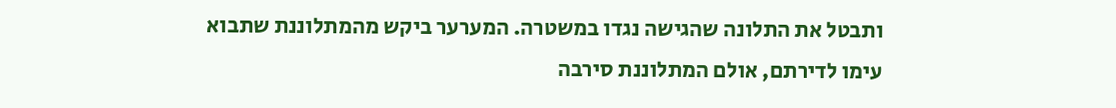ותבטל את התלונה שהגישה נגדו במשטרה. המערער ביקש מהמתלוננת שתבוא עימו לדירתם, אולם המתלוננת סירבה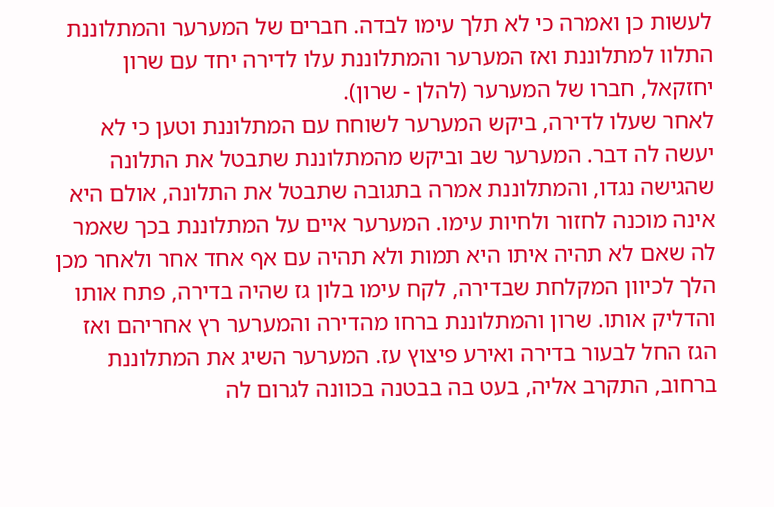לעשות כן ואמרה כי לא תלך עימו לבדה. חברים של המערער והמתלוננת התלוו למתלוננת ואז המערער והמתלוננת עלו לדירה יחד עם שרון יחזקאל, חברו של המערער (להלן - שרון).
לאחר שעלו לדירה, ביקש המערער לשוחח עם המתלוננת וטען כי לא יעשה לה דבר. המערער שב וביקש מהמתלוננת שתבטל את התלונה שהגישה נגדו, והמתלוננת אמרה בתגובה שתבטל את התלונה, אולם היא אינה מוכנה לחזור ולחיות עימו. המערער איים על המתלוננת בכך שאמר לה שאם לא תהיה איתו היא תמות ולא תהיה עם אף אחד אחר ולאחר מכן הלך לכיוון המקלחת שבדירה, לקח עימו בלון גז שהיה בדירה, פתח אותו והדליק אותו. שרון והמתלוננת ברחו מהדירה והמערער רץ אחריהם ואז הגז החל לבעור בדירה ואירע פיצוץ עז. המערער השיג את המתלוננת ברחוב, התקרב אליה, בעט בה בבטנה בכוונה לגרום לה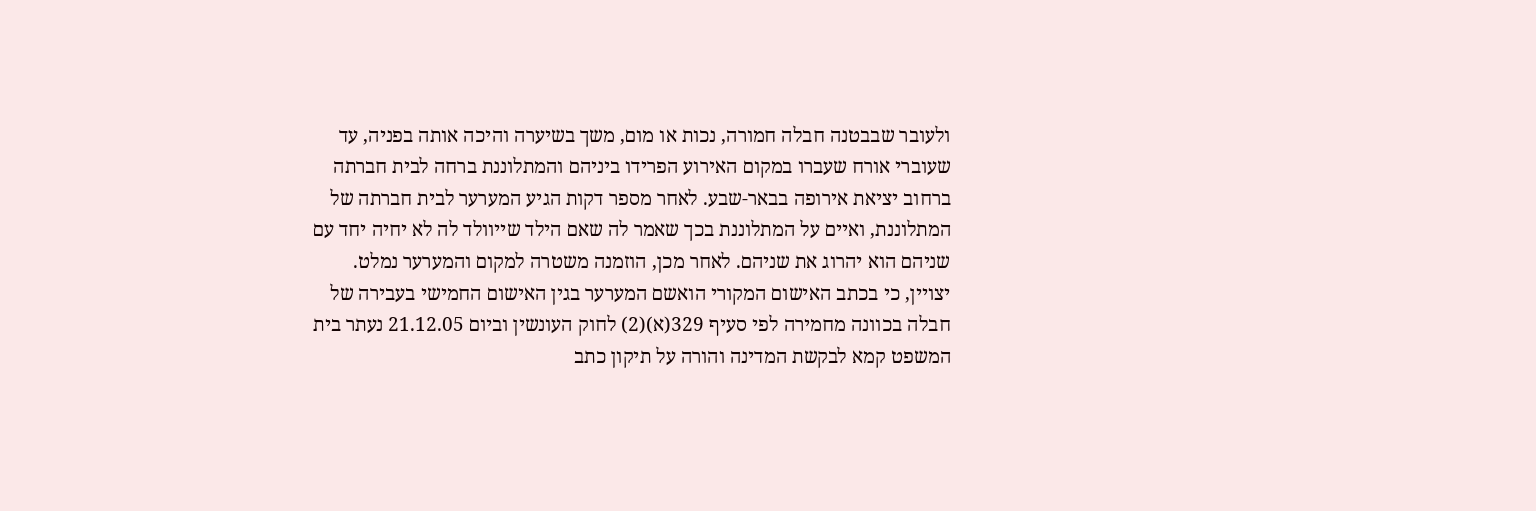ולעובר שבבטנה חבלה חמורה, נכות או מום, משך בשיערה והיכה אותה בפניה, עד שעוברי אורח שעברו במקום האירוע הפרידו ביניהם והמתלוננת ברחה לבית חברתה ברחוב יציאת אירופה בבאר-שבע. לאחר מספר דקות הגיע המערער לבית חברתה של המתלוננת, ואיים על המתלוננת בכך שאמר לה שאם הילד שייוולד לה לא יחיה יחד עם שניהם הוא יהרוג את שניהם. לאחר מכן, הוזמנה משטרה למקום והמערער נמלט.
יצויין, כי בכתב האישום המקורי הואשם המערער בגין האישום החמישי בעבירה של חבלה בכוונה מחמירה לפי סעיף 329(א)(2) לחוק העונשין וביום 21.12.05 נעתר בית המשפט קמא לבקשת המדינה והורה על תיקון כתב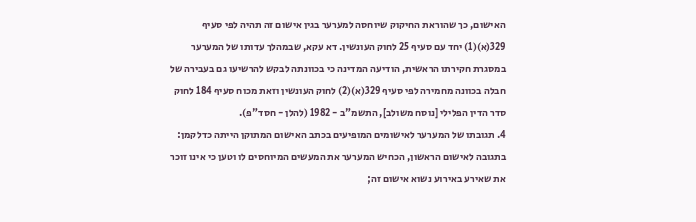האישום, כך שהוראת החיקוק שיוחסה למערער בגין אישום זה תהיה לפי סעיף 329(א)(1) יחד עם סעיף 25 לחוק העונשין. דא עקא, שבמהלך עדותו של המערער במסגרת חקירתו הראשית, הודיעה המדינה כי בכוונתה לבקש להרשיעו גם בעבירה של חבלה בכוונה מחמירה לפי סעיף 329(א)(2) לחוק העונשין וזאת מכוח סעיף 184 לחוק סדר הדין הפלילי [נוסח משולב], התשמ"ב - 1982 (להלן - חסד"פ).
4. תגובתו של המערער לאישומים המופיעים בכתב האישום המתוקן הייתה כדלקמן:
בתגובה לאישום הראשון, הכחיש המערער את המעשים המיוחסים לו וטען כי אינו זוכר את שאירע באירוע נשוא אישום זה;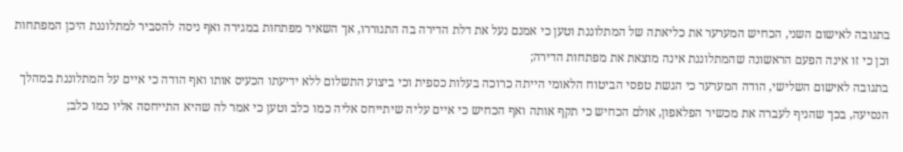בתגובה לאישום השני, הכחיש המערער את כליאתה של המתלוננת וטען כי אמנם נעל את דלת הדירה בה התגוררו, אך השאיר מפתחות במגירה ואף ניסה להסביר למתלוננת היכן המפתחות וכן כי זו אינה הפעם הראשונה שהמתלוננת אינה מוצאת את מפתחות הדירה;
בתגובה לאישום השלישי, הודה המערער כי הגשת טפסי הביטוח הלאומי הייתה כרוכה בעלות כספית וכי ביצוע התשלום ללא ידיעתו הכעיס אותו ואף הודה כי איים על המתלוננת במהלך הנסיעה, בכך שהניף לעברה את מכשיר הפלאפון, אולם הכחיש כי תקף אותה ואף הכחיש כי איים עליה שיתייחס אליה כמו כלב וטען כי אמר לה שהיא התייחסה אליו כמו כלב;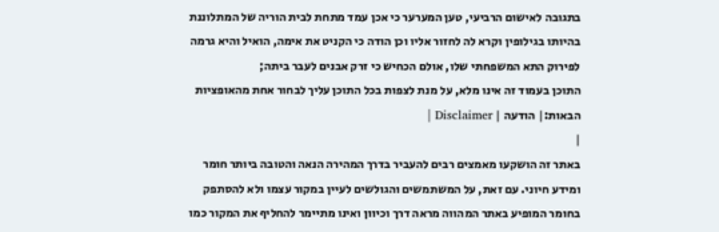בתגובה לאישום הרביעי, טען המערער כי אכן עמד מתחת לבית הוריה של המתלוננת בהיותו בגילופין וקרא לה לחזור אליו וכן הודה כי הקניט את אימה, הואיל והיא גרמה לפירוק התא המשפחתי שלו, אולם הכחיש כי זרק אבנים לעבר ביתה;
התוכן בעמוד זה אינו מלא, על מנת לצפות בכל התוכן עליך לבחור אחת מהאופציות הבאות:| הודעה | Disclaimer |
|
באתר זה הושקעו מאמצים רבים להעביר בדרך המהירה הנאה והטובה ביותר חומר ומידע חיוני. עם זאת, על המשתמשים והגולשים לעיין במקור עצמו ולא להסתפק בחומר המופיע באתר המהווה מראה דרך וכיוון ואינו מתיימר להחליף את המקור כמו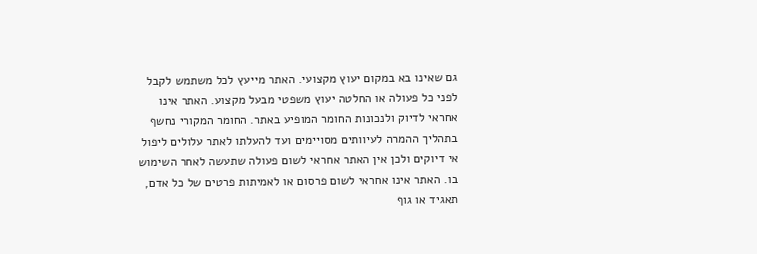גם שאינו בא במקום יעוץ מקצועי. האתר מייעץ לכל משתמש לקבל לפני כל פעולה או החלטה יעוץ משפטי מבעל מקצוע. האתר אינו אחראי לדיוק ולנכונות החומר המופיע באתר. החומר המקורי נחשף בתהליך ההמרה לעיוותים מסויימים ועד להעלתו לאתר עלולים ליפול אי דיוקים ולכן אין האתר אחראי לשום פעולה שתעשה לאחר השימוש בו. האתר אינו אחראי לשום פרסום או לאמיתות פרטים של כל אדם, תאגיד או גוף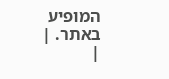המופיע באתר. |
|